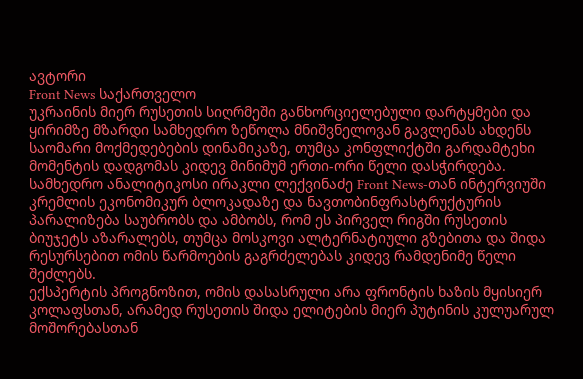ავტორი
Front News საქართველო
უკრაინის მიერ რუსეთის სიღრმეში განხორციელებული დარტყმები და ყირიმზე მზარდი სამხედრო ზეწოლა მნიშვნელოვან გავლენას ახდენს საომარი მოქმედებების დინამიკაზე, თუმცა კონფლიქტში გარდამტეხი მომენტის დადგომას კიდევ მინიმუმ ერთი-ორი წელი დასჭირდება. სამხედრო ანალიტიკოსი ირაკლი ლექვინაძე Front News-თან ინტერვიუში კრემლის ეკონომიკურ ბლოკადაზე და ნავთობინფრასტრუქტურის პარალიზება საუბრობს და ამბობს, რომ ეს პირველ რიგში რუსეთის ბიუჯეტს აზარალებს, თუმცა მოსკოვი ალტერნატიული გზებითა და შიდა რესურსებით ომის წარმოების გაგრძელებას კიდევ რამდენიმე წელი შეძლებს.
ექსპერტის პროგნოზით, ომის დასასრული არა ფრონტის ხაზის მყისიერ კოლაფსთან, არამედ რუსეთის შიდა ელიტების მიერ პუტინის კულუარულ მოშორებასთან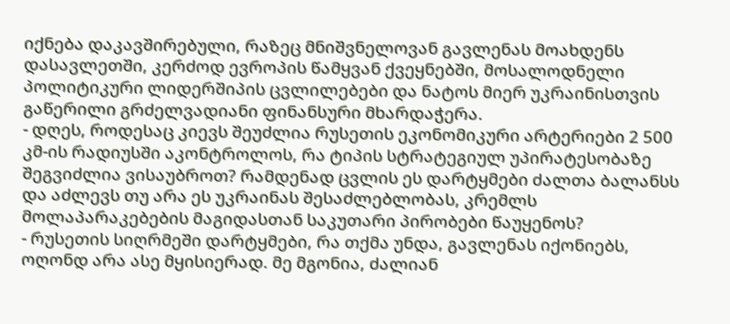იქნება დაკავშირებული, რაზეც მნიშვნელოვან გავლენას მოახდენს დასავლეთში, კერძოდ ევროპის წამყვან ქვეყნებში, მოსალოდნელი პოლიტიკური ლიდერშიპის ცვლილებები და ნატოს მიერ უკრაინისთვის გაწერილი გრძელვადიანი ფინანსური მხარდაჭერა.
- დღეს, როდესაც კიევს შეუძლია რუსეთის ეკონომიკური არტერიები 2 500 კმ-ის რადიუსში აკონტროლოს, რა ტიპის სტრატეგიულ უპირატესობაზე შეგვიძლია ვისაუბროთ? რამდენად ცვლის ეს დარტყმები ძალთა ბალანსს და აძლევს თუ არა ეს უკრაინას შესაძლებლობას, კრემლს მოლაპარაკებების მაგიდასთან საკუთარი პირობები წაუყენოს?
- რუსეთის სიღრმეში დარტყმები, რა თქმა უნდა, გავლენას იქონიებს, ოღონდ არა ასე მყისიერად. მე მგონია, ძალიან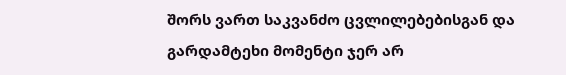შორს ვართ საკვანძო ცვლილებებისგან და გარდამტეხი მომენტი ჯერ არ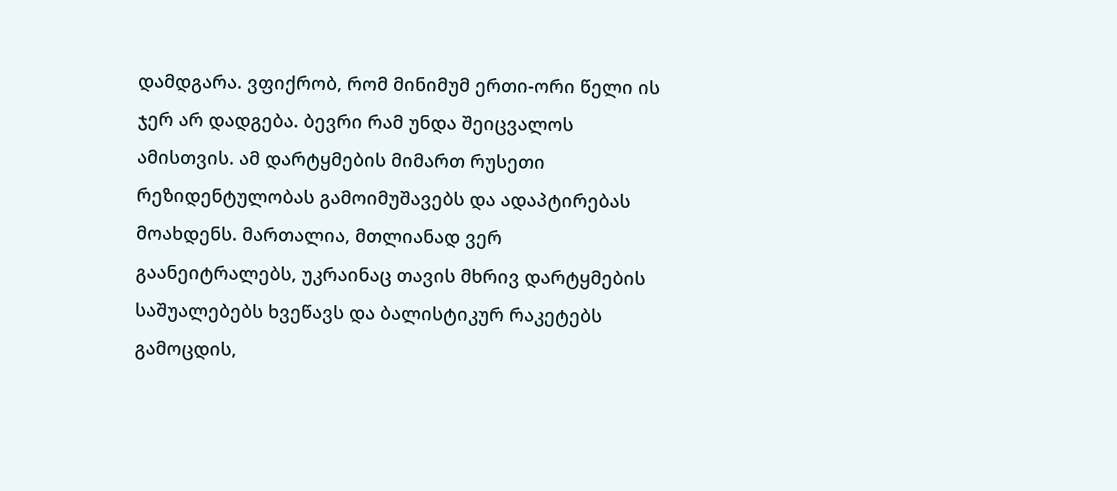დამდგარა. ვფიქრობ, რომ მინიმუმ ერთი-ორი წელი ის ჯერ არ დადგება. ბევრი რამ უნდა შეიცვალოს ამისთვის. ამ დარტყმების მიმართ რუსეთი რეზიდენტულობას გამოიმუშავებს და ადაპტირებას მოახდენს. მართალია, მთლიანად ვერ გაანეიტრალებს, უკრაინაც თავის მხრივ დარტყმების საშუალებებს ხვეწავს და ბალისტიკურ რაკეტებს გამოცდის,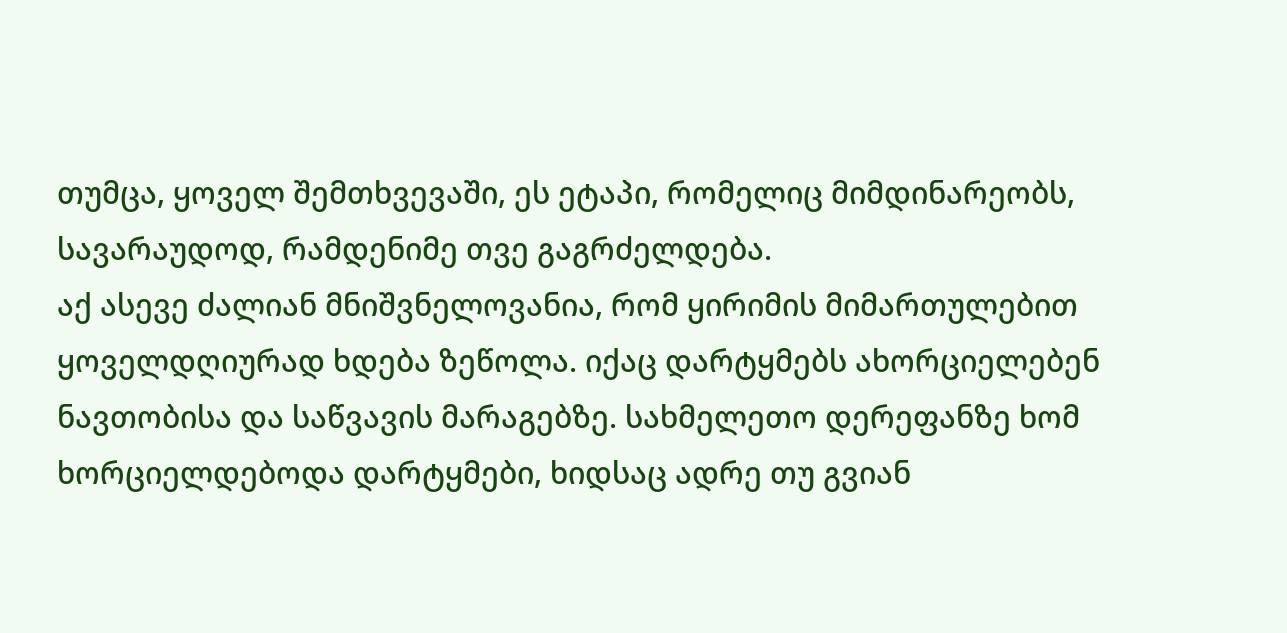თუმცა, ყოველ შემთხვევაში, ეს ეტაპი, რომელიც მიმდინარეობს, სავარაუდოდ, რამდენიმე თვე გაგრძელდება.
აქ ასევე ძალიან მნიშვნელოვანია, რომ ყირიმის მიმართულებით ყოველდღიურად ხდება ზეწოლა. იქაც დარტყმებს ახორციელებენ ნავთობისა და საწვავის მარაგებზე. სახმელეთო დერეფანზე ხომ ხორციელდებოდა დარტყმები, ხიდსაც ადრე თუ გვიან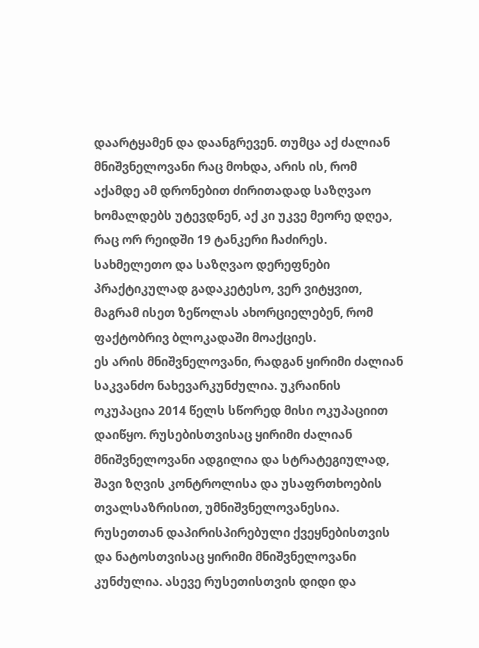დაარტყამენ და დაანგრევენ. თუმცა აქ ძალიან მნიშვნელოვანი რაც მოხდა, არის ის, რომ აქამდე ამ დრონებით ძირითადად საზღვაო ხომალდებს უტევდნენ, აქ კი უკვე მეორე დღეა, რაც ორ რეიდში 19 ტანკერი ჩაძირეს. სახმელეთო და საზღვაო დერეფნები პრაქტიკულად გადაკეტესო, ვერ ვიტყვით, მაგრამ ისეთ ზეწოლას ახორციელებენ, რომ ფაქტობრივ ბლოკადაში მოაქციეს.
ეს არის მნიშვნელოვანი, რადგან ყირიმი ძალიან საკვანძო ნახევარკუნძულია. უკრაინის ოკუპაცია 2014 წელს სწორედ მისი ოკუპაციით დაიწყო. რუსებისთვისაც ყირიმი ძალიან მნიშვნელოვანი ადგილია და სტრატეგიულად, შავი ზღვის კონტროლისა და უსაფრთხოების თვალსაზრისით, უმნიშვნელოვანესია. რუსეთთან დაპირისპირებული ქვეყნებისთვის და ნატოსთვისაც ყირიმი მნიშვნელოვანი კუნძულია. ასევე რუსეთისთვის დიდი და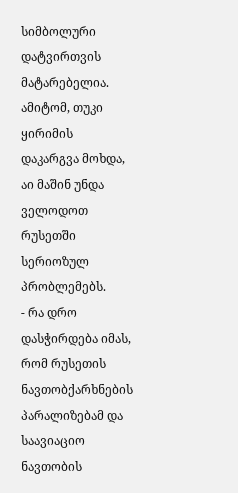სიმბოლური დატვირთვის მატარებელია. ამიტომ, თუკი ყირიმის დაკარგვა მოხდა, აი მაშინ უნდა ველოდოთ რუსეთში სერიოზულ პრობლემებს.
- რა დრო დასჭირდება იმას, რომ რუსეთის ნავთობქარხნების პარალიზებამ და საავიაციო ნავთობის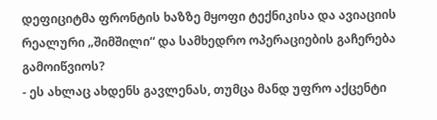დეფიციტმა ფრონტის ხაზზე მყოფი ტექნიკისა და ავიაციის რეალური „შიმშილი“ და სამხედრო ოპერაციების გაჩერება გამოიწვიოს?
- ეს ახლაც ახდენს გავლენას, თუმცა მანდ უფრო აქცენტი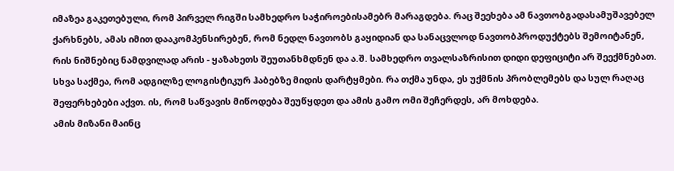იმაზეა გაკეთებული, რომ პირველ რიგში სამხედრო საჭიროებისამებრ მარაგდება. რაც შეეხება ამ ნავთობგადასამუშავებელ ქარხნებს, ამას იმით დააკომპენსირებენ, რომ ნედლ ნავთობს გაყიდიან და სანაცვლოდ ნავთობპროდუქტებს შემოიტანენ, რის ნიშნებიც ნამდვილად არის - ყაზახეთს შეუთანხმდნენ და ა.შ. სამხედრო თვალსაზრისით დიდი დეფიციტი არ შეექმნებათ. სხვა საქმეა, რომ ადგილზე ლოგისტიკურ ჰაბებზე მიდის დარტყმები. რა თქმა უნდა, ეს უქმნის პრობლემებს და სულ რაღაც შეფერხებები აქვთ. ის, რომ საწვავის მიწოდება შეუწყდეთ და ამის გამო ომი შეჩერდეს, არ მოხდება.
ამის მიზანი მაინც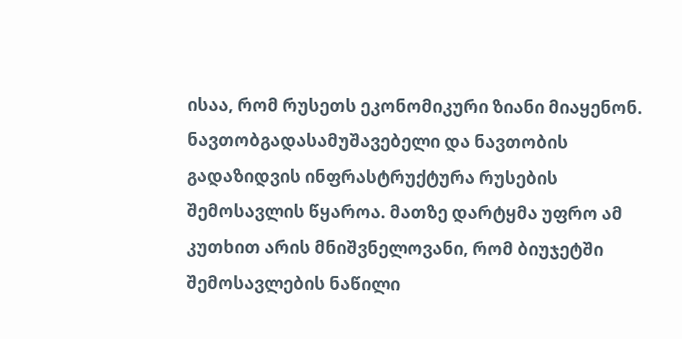ისაა, რომ რუსეთს ეკონომიკური ზიანი მიაყენონ. ნავთობგადასამუშავებელი და ნავთობის გადაზიდვის ინფრასტრუქტურა რუსების შემოსავლის წყაროა. მათზე დარტყმა უფრო ამ კუთხით არის მნიშვნელოვანი, რომ ბიუჯეტში შემოსავლების ნაწილი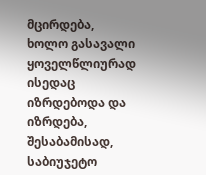მცირდება, ხოლო გასავალი ყოველწლიურად ისედაც იზრდებოდა და იზრდება, შესაბამისად, საბიუჯეტო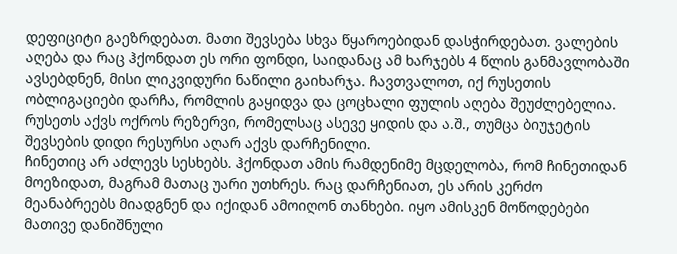დეფიციტი გაეზრდებათ. მათი შევსება სხვა წყაროებიდან დასჭირდებათ. ვალების აღება და რაც ჰქონდათ ეს ორი ფონდი, საიდანაც ამ ხარჯებს 4 წლის განმავლობაში ავსებდნენ, მისი ლიკვიდური ნაწილი გაიხარჯა. ჩავთვალოთ, იქ რუსეთის ობლიგაციები დარჩა, რომლის გაყიდვა და ცოცხალი ფულის აღება შეუძლებელია. რუსეთს აქვს ოქროს რეზერვი, რომელსაც ასევე ყიდის და ა.შ., თუმცა ბიუჯეტის შევსების დიდი რესურსი აღარ აქვს დარჩენილი.
ჩინეთიც არ აძლევს სესხებს. ჰქონდათ ამის რამდენიმე მცდელობა, რომ ჩინეთიდან მოეზიდათ, მაგრამ მათაც უარი უთხრეს. რაც დარჩენიათ, ეს არის კერძო მეანაბრეებს მიადგნენ და იქიდან ამოიღონ თანხები. იყო ამისკენ მოწოდებები მათივე დანიშნული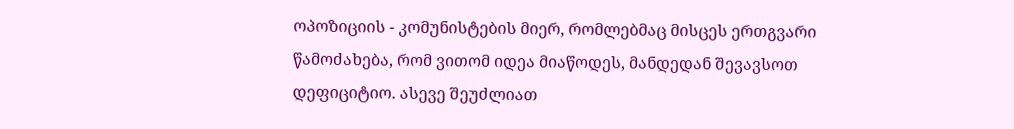ოპოზიციის - კომუნისტების მიერ, რომლებმაც მისცეს ერთგვარი წამოძახება, რომ ვითომ იდეა მიაწოდეს, მანდედან შევავსოთ დეფიციტიო. ასევე შეუძლიათ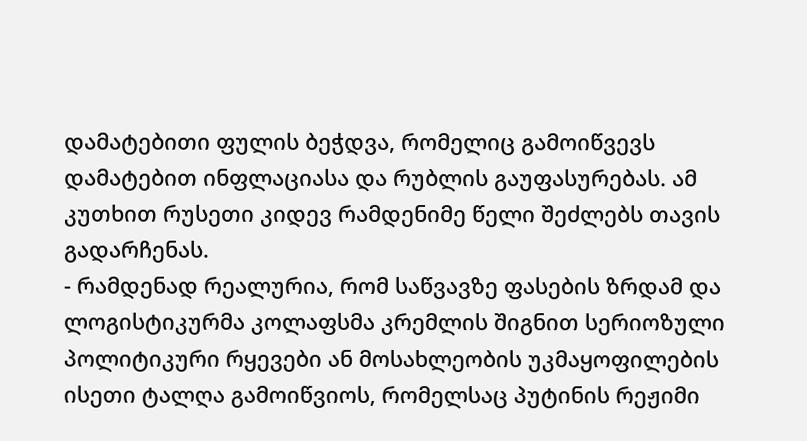დამატებითი ფულის ბეჭდვა, რომელიც გამოიწვევს დამატებით ინფლაციასა და რუბლის გაუფასურებას. ამ კუთხით რუსეთი კიდევ რამდენიმე წელი შეძლებს თავის გადარჩენას.
- რამდენად რეალურია, რომ საწვავზე ფასების ზრდამ და ლოგისტიკურმა კოლაფსმა კრემლის შიგნით სერიოზული პოლიტიკური რყევები ან მოსახლეობის უკმაყოფილების ისეთი ტალღა გამოიწვიოს, რომელსაც პუტინის რეჟიმი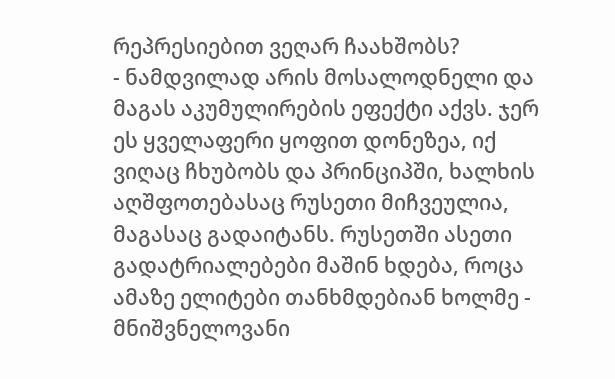რეპრესიებით ვეღარ ჩაახშობს?
- ნამდვილად არის მოსალოდნელი და მაგას აკუმულირების ეფექტი აქვს. ჯერ ეს ყველაფერი ყოფით დონეზეა, იქ ვიღაც ჩხუბობს და პრინციპში, ხალხის აღშფოთებასაც რუსეთი მიჩვეულია, მაგასაც გადაიტანს. რუსეთში ასეთი გადატრიალებები მაშინ ხდება, როცა ამაზე ელიტები თანხმდებიან ხოლმე - მნიშვნელოვანი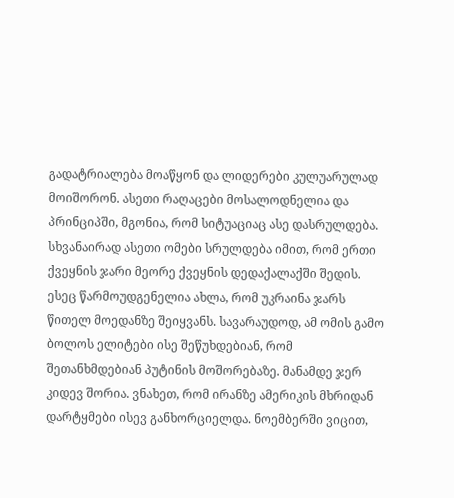გადატრიალება მოაწყონ და ლიდერები კულუარულად მოიშორონ. ასეთი რაღაცები მოსალოდნელია და პრინციპში, მგონია, რომ სიტუაციაც ასე დასრულდება. სხვანაირად ასეთი ომები სრულდება იმით, რომ ერთი ქვეყნის ჯარი მეორე ქვეყნის დედაქალაქში შედის. ესეც წარმოუდგენელია ახლა, რომ უკრაინა ჯარს წითელ მოედანზე შეიყვანს. სავარაუდოდ, ამ ომის გამო ბოლოს ელიტები ისე შეწუხდებიან, რომ შეთანხმდებიან პუტინის მოშორებაზე. მანამდე ჯერ კიდევ შორია. ვნახეთ, რომ ირანზე ამერიკის მხრიდან დარტყმები ისევ განხორციელდა. ნოემბერში ვიცით,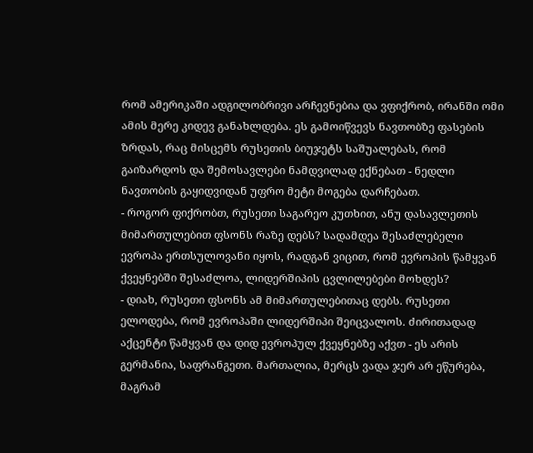რომ ამერიკაში ადგილობრივი არჩევნებია და ვფიქრობ, ირანში ომი ამის მერე კიდევ განახლდება. ეს გამოიწვევს ნავთობზე ფასების ზრდას, რაც მისცემს რუსეთის ბიუჯეტს საშუალებას, რომ გაიზარდოს და შემოსავლები ნამდვილად ექნებათ - ნედლი ნავთობის გაყიდვიდან უფრო მეტი მოგება დარჩებათ.
- როგორ ფიქრობთ, რუსეთი საგარეო კუთხით, ანუ დასავლეთის მიმართულებით ფსონს რაზე დებს? სადამდეა შესაძლებელი ევროპა ერთსულოვანი იყოს, რადგან ვიცით, რომ ევროპის წამყვან ქვეყნებში შესაძლოა, ლიდერშიპის ცვლილებები მოხდეს?
- დიახ, რუსეთი ფსონს ამ მიმართულებითაც დებს. რუსეთი ელოდება, რომ ევროპაში ლიდერშიპი შეიცვალოს. ძირითადად აქცენტი წამყვან და დიდ ევროპულ ქვეყნებზე აქვთ - ეს არის გერმანია, საფრანგეთი. მართალია, მერცს ვადა ჯერ არ ეწურება, მაგრამ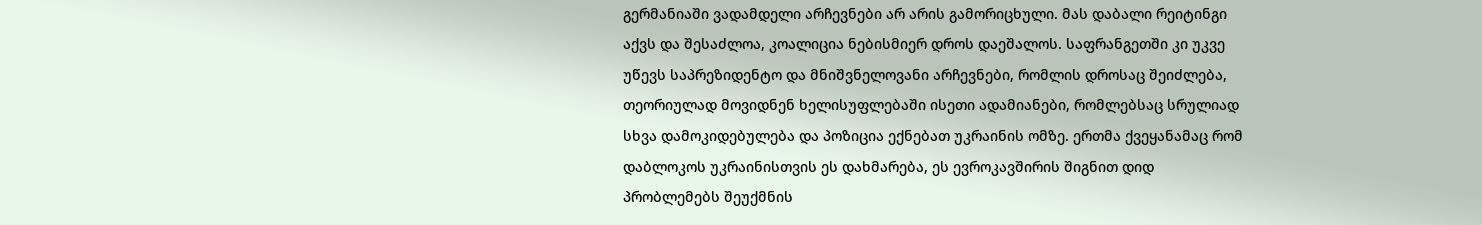გერმანიაში ვადამდელი არჩევნები არ არის გამორიცხული. მას დაბალი რეიტინგი აქვს და შესაძლოა, კოალიცია ნებისმიერ დროს დაეშალოს. საფრანგეთში კი უკვე უწევს საპრეზიდენტო და მნიშვნელოვანი არჩევნები, რომლის დროსაც შეიძლება, თეორიულად მოვიდნენ ხელისუფლებაში ისეთი ადამიანები, რომლებსაც სრულიად სხვა დამოკიდებულება და პოზიცია ექნებათ უკრაინის ომზე. ერთმა ქვეყანამაც რომ დაბლოკოს უკრაინისთვის ეს დახმარება, ეს ევროკავშირის შიგნით დიდ პრობლემებს შეუქმნის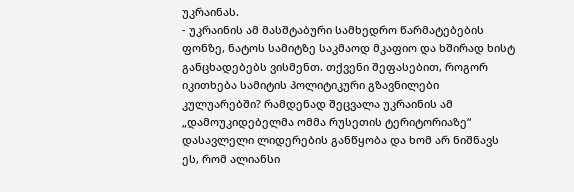უკრაინას.
- უკრაინის ამ მასშტაბური სამხედრო წარმატებების ფონზე, ნატოს სამიტზე საკმაოდ მკაფიო და ხშირად ხისტ განცხადებებს ვისმენთ. თქვენი შეფასებით, როგორ იკითხება სამიტის პოლიტიკური გზავნილები კულუარებში? რამდენად შეცვალა უკრაინის ამ „დამოუკიდებელმა ომმა რუსეთის ტერიტორიაზე“ დასავლელი ლიდერების განწყობა და ხომ არ ნიშნავს ეს, რომ ალიანსი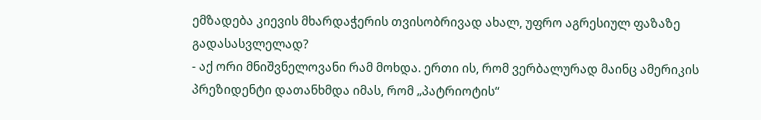ემზადება კიევის მხარდაჭერის თვისობრივად ახალ, უფრო აგრესიულ ფაზაზე გადასასვლელად?
- აქ ორი მნიშვნელოვანი რამ მოხდა. ერთი ის, რომ ვერბალურად მაინც ამერიკის პრეზიდენტი დათანხმდა იმას, რომ „პატრიოტის“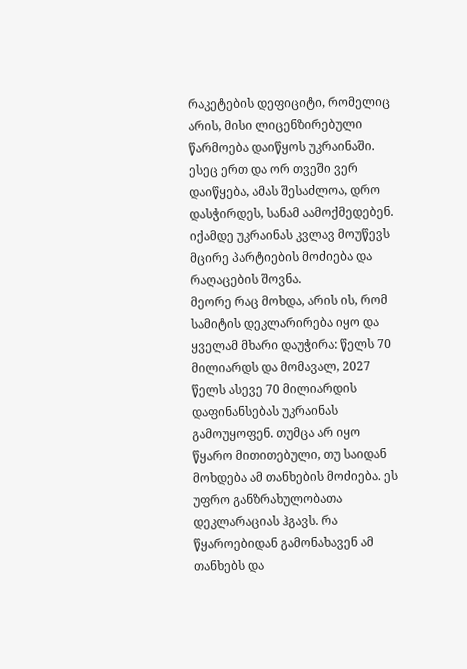რაკეტების დეფიციტი, რომელიც არის, მისი ლიცენზირებული წარმოება დაიწყოს უკრაინაში. ესეც ერთ და ორ თვეში ვერ დაიწყება, ამას შესაძლოა, დრო დასჭირდეს, სანამ აამოქმედებენ. იქამდე უკრაინას კვლავ მოუწევს მცირე პარტიების მოძიება და რაღაცების შოვნა.
მეორე რაც მოხდა, არის ის, რომ სამიტის დეკლარირება იყო და ყველამ მხარი დაუჭირა: წელს 70 მილიარდს და მომავალ, 2027 წელს ასევე 70 მილიარდის დაფინანსებას უკრაინას გამოუყოფენ. თუმცა არ იყო წყარო მითითებული, თუ საიდან მოხდება ამ თანხების მოძიება. ეს უფრო განზრახულობათა დეკლარაციას ჰგავს. რა წყაროებიდან გამონახავენ ამ თანხებს და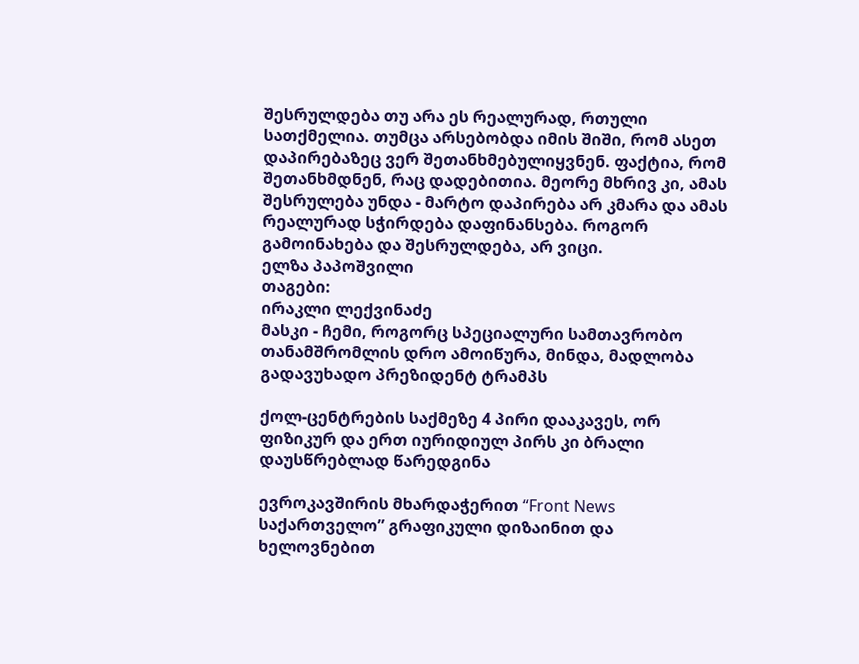შესრულდება თუ არა ეს რეალურად, რთული სათქმელია. თუმცა არსებობდა იმის შიში, რომ ასეთ დაპირებაზეც ვერ შეთანხმებულიყვნენ. ფაქტია, რომ შეთანხმდნენ, რაც დადებითია. მეორე მხრივ კი, ამას შესრულება უნდა - მარტო დაპირება არ კმარა და ამას რეალურად სჭირდება დაფინანსება. როგორ გამოინახება და შესრულდება, არ ვიცი.
ელზა პაპოშვილი
თაგები:
ირაკლი ლექვინაძე
მასკი - ჩემი, როგორც სპეციალური სამთავრობო თანამშრომლის დრო ამოიწურა, მინდა, მადლობა გადავუხადო პრეზიდენტ ტრამპს

ქოლ-ცენტრების საქმეზე 4 პირი დააკავეს, ორ ფიზიკურ და ერთ იურიდიულ პირს კი ბრალი დაუსწრებლად წარედგინა

ევროკავშირის მხარდაჭერით “Front News საქართველო” გრაფიკული დიზაინით და ხელოვნებით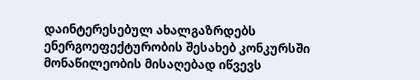დაინტერესებულ ახალგაზრდებს ენერგოეფექტურობის შესახებ კონკურსში მონაწილეობის მისაღებად იწვევს